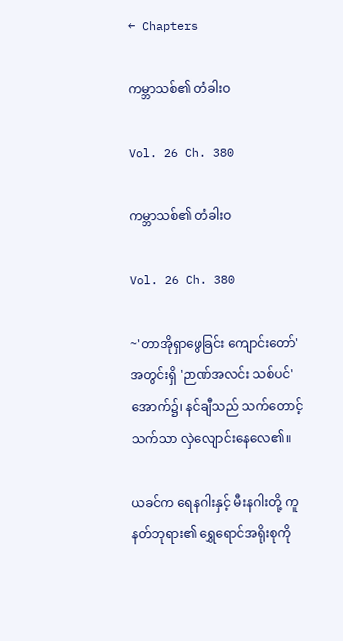← Chapters

ကမ္ဘာသစ်၏ တံခါးဝ

Vol. 26 Ch. 380

ကမ္ဘာသစ်၏ တံခါးဝ

Vol. 26 Ch. 380

~'တာအိုရှာဖွေခြင်း ကျောင်းတော်' အတွင်းရှိ 'ဉာဏ်အလင်း သစ်ပင်' အောက်၌၊ နင်ချီသည် သက်တောင့်သက်သာ လှဲလျောင်းနေလေ၏။

ယခင်က ရေနဂါးနှင့် မီးနဂါးတို့ ကူနတ်ဘုရား၏ ရွှေရောင်အရိုးစုကို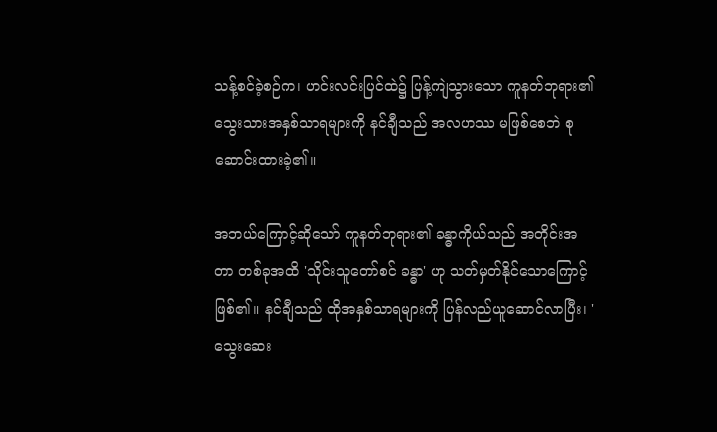သန့်စင်ခဲ့စဉ်က၊ ဟင်းလင်းပြင်ထဲ၌ ပြန့်ကျဲသွားသော ကူနတ်ဘုရား၏ သွေးသားအနှစ်သာရများကို နင်ချီသည် အလဟဿ မဖြစ်စေဘဲ စုဆောင်းထားခဲ့၏။

အဘယ်ကြောင့်ဆိုသော် ကူနတ်ဘုရား၏ ခန္ဓာကိုယ်သည် အတိုင်းအတာ တစ်ခုအထိ 'သိုင်းသူတော်စင် ခန္ဓာ' ဟု သတ်မှတ်နိုင်သောကြောင့် ဖြစ်၏။ နင်ချီသည် ထိုအနှစ်သာရများကို ပြန်လည်ယူဆောင်လာပြီး၊ 'သွေးဆေး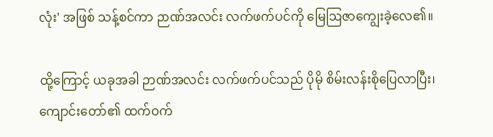လုံး' အဖြစ် သန့်စင်ကာ ဉာဏ်အလင်း လက်ဖက်ပင်ကို မြေဩဇာကျွေးခဲ့လေ၏။

ထို့ကြောင့် ယခုအခါ ဉာဏ်အလင်း လက်ဖက်ပင်သည် ပိုမို စိမ်းလန်းစိုပြေလာပြီး၊ ကျောင်းတော်၏ ထက်ဝက်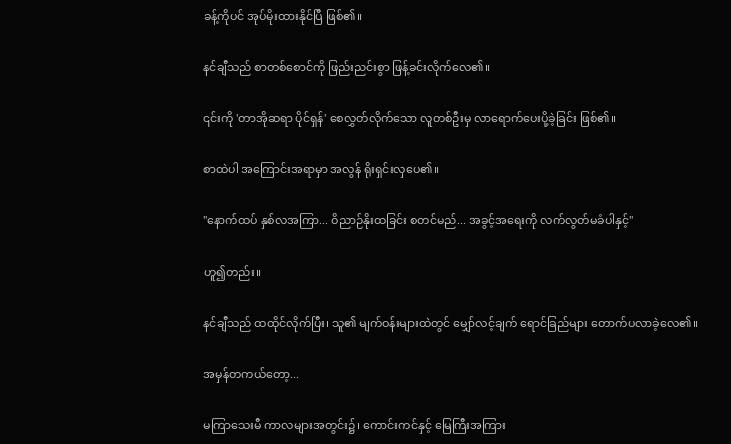ခန့်ကိုပင် အုပ်မိုးထားနိုင်ပြီ ဖြစ်၏။

နင်ချီသည် စာတစ်စောင်ကို ဖြည်းညင်းစွာ ဖြန့်ခင်းလိုက်လေ၏။

၎င်းကို 'တာအိုဆရာ ပိုင်ရှန်' စေလွှတ်လိုက်သော လူတစ်ဦးမှ လာရောက်ပေးပို့ခဲ့ခြင်း ဖြစ်၏။

စာထဲပါ အကြောင်းအရာမှာ အလွန် ရိုးရှင်းလှပေ၏။

"နောက်ထပ် နှစ်လအကြာ... ဝိညာဉ်နိုးထခြင်း စတင်မည်... အခွင့်အရေးကို လက်လွတ်မခံပါနှင့်"

ဟူ၍တည်း။

နင်ချီသည် ထထိုင်လိုက်ပြီး၊ သူ၏ မျက်ဝန်းများထဲတွင် မျှော်လင့်ချက် ရောင်ခြည်များ တောက်ပလာခဲ့လေ၏။

အမှန်တကယ်တော့...

မကြာသေးမီ ကာလများအတွင်း၌၊ ကောင်းကင်နှင့် မြေကြီးအကြား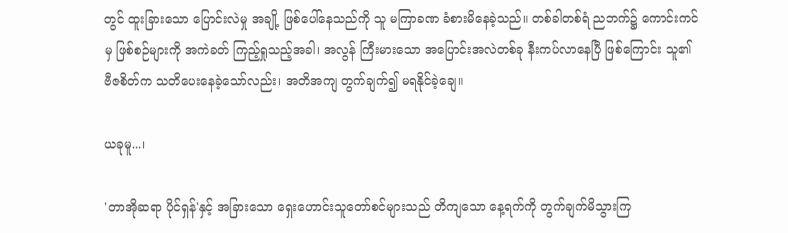တွင် ထူးခြားသော ပြောင်းလဲမှု အချို့ ဖြစ်ပေါ်နေသည်ကို သူ မကြာခဏ ခံစားမိနေခဲ့သည်။ တစ်ခါတစ်ရံ ညဘက်၌ ကောင်းကင်မှ ဖြစ်စဉ်များကို အကဲခတ် ကြည့်ရှုသည့်အခါ၊ အလွန် ကြီးမားသော အပြောင်းအလဲတစ်ခု နီးကပ်လာနေပြီ ဖြစ်ကြောင်း သူ၏ ဗီဇစိတ်က သတိပေးနေခဲ့သော်လည်း၊ အတိအကျ တွက်ချက်၍ မရနိုင်ခဲ့ချေ။

ယခုမူ...၊

'တာအိုဆရာ ပိုင်ရှန်'နှင့် အခြားသော ရှေးဟောင်းသူတော်စင်များသည် တိကျသော နေ့ရက်ကို တွက်ချက်မိသွားကြ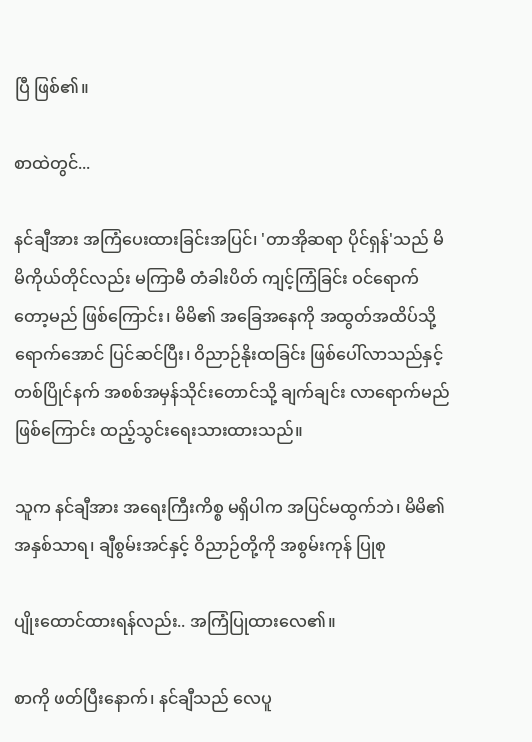ပြီ ဖြစ်၏။

စာထဲတွင်...

နင်ချီအား အကြံပေးထားခြင်းအပြင်၊ 'တာအိုဆရာ ပိုင်ရှန်'သည် မိမိကိုယ်တိုင်လည်း မကြာမီ တံခါးပိတ် ကျင့်ကြံခြင်း ဝင်ရောက်တော့မည် ဖြစ်ကြောင်း၊ မိမိ၏ အခြေအနေကို အထွတ်အထိပ်သို့ ရောက်အောင် ပြင်ဆင်ပြီး၊ ဝိညာဉ်နိုးထခြင်း ဖြစ်ပေါ်လာသည်နှင့် တစ်ပြိုင်နက် အစစ်အမှန်သိုင်းတောင်သို့ ချက်ချင်း လာရောက်မည် ဖြစ်ကြောင်း ထည့်သွင်းရေးသားထားသည်။

သူက နင်ချီအား အရေးကြီးကိစ္စ မရှိပါက အပြင်မထွက်ဘဲ၊ မိမိ၏ အနှစ်သာရ၊ ချီစွမ်းအင်နှင့် ဝိညာဉ်တို့ကို အစွမ်းကုန် ပြုစု

ပျိုးထောင်ထားရန်လည်း.. အကြံပြုထားလေ၏။

စာကို ဖတ်ပြီးနောက်၊ နင်ချီသည် လေပူ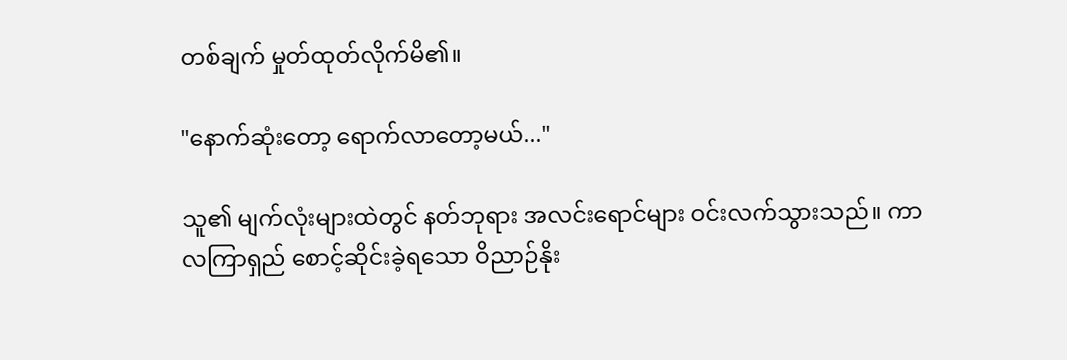တစ်ချက် မှုတ်ထုတ်လိုက်မိ၏။

"နောက်ဆုံးတော့ ရောက်လာတော့မယ်..."

သူ၏ မျက်လုံးများထဲတွင် နတ်ဘုရား အလင်းရောင်များ ဝင်းလက်သွားသည်။ ကာလကြာရှည် စောင့်ဆိုင်းခဲ့ရသော ဝိညာဉ်နိုး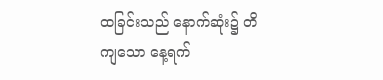ထခြင်းသည် နောက်ဆုံး၌ တိကျသော နေ့ရက်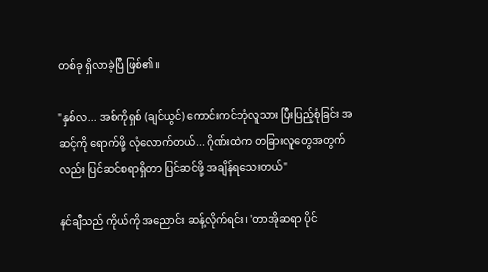တစ်ခု ရှိလာခဲ့ပြီ ဖြစ်၏။

"နှစ်လ... အစ်ကိုရှစ် (ချင်ယွင်) ကောင်းကင်ဘုံလူသား ပြီးပြည့်စုံခြင်း အဆင့်ကို ရောက်ဖို့ လုံလောက်တယ်... ဂိုဏ်းထဲက တခြားလူတွေအတွက်လည်း ပြင်ဆင်စရာရှိတာ ပြင်ဆင်ဖို့ အချိန်ရသေးတယ်"

နင်ချီသည် ကိုယ်ကို အညောင်း ဆန့်လိုက်ရင်း၊ 'တာအိုဆရာ ပိုင်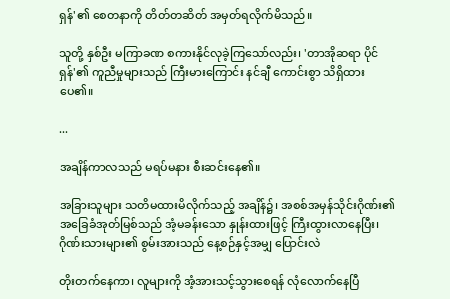ရှန်'၏ စေတနာကို တိတ်တဆိတ် အမှတ်ရလိုက်မိသည်။

သူတို့ နှစ်ဦး မကြာခဏ စကားနိုင်လုခဲ့ကြသော်လည်း၊ 'တာအိုဆရာ ပိုင်ရှန်'၏ ကူညီမှုများသည် ကြီးမားကြောင်း နင်ချီ ကောင်းစွာ သိရှိထားပေ၏။

...

အချိန်ကာလသည် မရပ်မနား စီးဆင်းနေ၏။

အခြားသူများ သတိမထားမိလိုက်သည့် အချိန်၌၊ အစစ်အမှန်သိုင်းဂိုဏ်း၏ အခြေခံအုတ်မြစ်သည် အံ့မခန်းသော နှုန်းထားဖြင့် ကြီးထွားလာနေပြီး၊ ဂိုဏ်းသားများ၏ စွမ်းအားသည် နေ့စဉ်နှင့်အမျှ ပြောင်းလဲ

တိုးတက်နေကာ၊ လူများကို အံ့အားသင့်သွားစေရန် လုံလောက်နေပြီ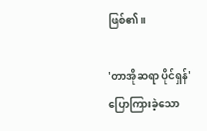ဖြစ်၏။

'တာအိုဆရာ ပိုင်ရှန်' ပြောကြားခဲ့သော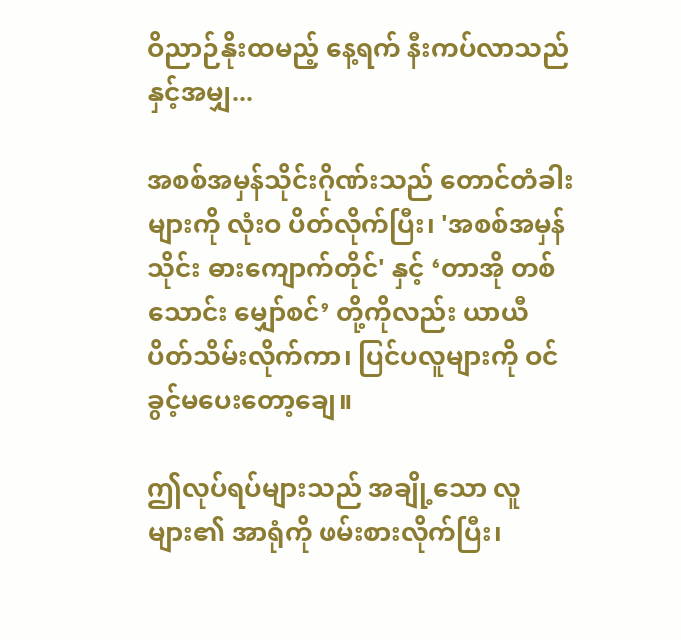ဝိညာဉ်နိုးထမည့် နေ့ရက် နီးကပ်လာသည်နှင့်အမျှ...

အစစ်အမှန်သိုင်းဂိုဏ်းသည် တောင်တံခါးများကို လုံးဝ ပိတ်လိုက်ပြီး၊ 'အစစ်အမှန်သိုင်း ဓားကျောက်တိုင်' နှင့် ‘တာအို တစ်သောင်း မျှော်စင်’ တို့ကိုလည်း ယာယီ ပိတ်သိမ်းလိုက်ကာ၊ ပြင်ပလူများကို ဝင်ခွင့်မပေးတော့ချေ။

ဤလုပ်ရပ်များသည် အချို့သော လူများ၏ အာရုံကို ဖမ်းစားလိုက်ပြီး၊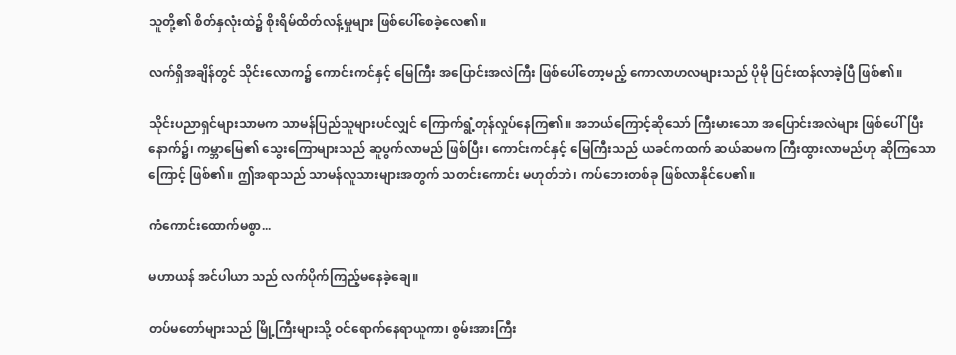သူတို့၏ စိတ်နှလုံးထဲ၌ စိုးရိမ်ထိတ်လန့်မှုများ ဖြစ်ပေါ်စေခဲ့လေ၏။

လက်ရှိအချိန်တွင် သိုင်းလောက၌ ကောင်းကင်နှင့် မြေကြီး အပြောင်းအလဲကြီး ဖြစ်ပေါ်တော့မည့် ကောလာဟလများသည် ပိုမို ပြင်းထန်လာခဲ့ပြီ ဖြစ်၏။

သိုင်းပညာရှင်များသာမက သာမန်ပြည်သူများပင်လျှင် ကြောက်ရွံ့တုန်လှုပ်နေကြ၏။ အဘယ်ကြောင့်ဆိုသော် ကြီးမားသော အပြောင်းအလဲများ ဖြစ်ပေါ်ပြီးနောက်၌၊ ကမ္ဘာမြေ၏ သွေးကြောများသည် ဆူပွက်လာမည် ဖြစ်ပြီး၊ ကောင်းကင်နှင့် မြေကြီးသည် ယခင်ကထက် ဆယ်ဆမက ကြီးထွားလာမည်ဟု ဆိုကြသောကြောင့် ဖြစ်၏။ ဤအရာသည် သာမန်လူသားများအတွက် သတင်းကောင်း မဟုတ်ဘဲ၊ ကပ်ဘေးတစ်ခု ဖြစ်လာနိုင်ပေ၏။

ကံကောင်းထောက်မစွာ...

မဟာယန် အင်ပါယာ သည် လက်ပိုက်ကြည့်မနေခဲ့ချေ။

တပ်မတော်များသည် မြို့ကြီးများသို့ ဝင်ရောက်နေရာယူကာ၊ စွမ်းအားကြီး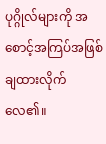ပုဂ္ဂိုလ်များကို အစောင့်အကြပ်အဖြစ် ချထားလိုက်လေ၏။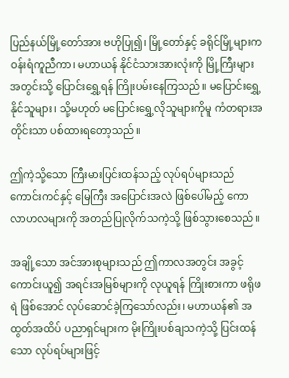ပြည်နယ်မြို့တော်အား ဗဟိုပြု၍၊ မြို့တော်နှင့် ခရိုင်မြို့များက ဝန်းရံကူညီကာ၊ မဟာယန် နိုင်ငံသားအားလုံးကို မြို့ကြီးများအတွင်းသို့ ပြောင်းရွှေ့ရန် ကြိုးပမ်းနေကြသည်။ မပြောင်းရွှေ့နိုင်သူများ၊ သို့မဟုတ် မပြောင်းရွှေ့လိုသူများကိုမူ ကံတရားအတိုင်းသာ ပစ်ထားရတော့သည်။

ဤကဲ့သို့သော ကြီးမားပြင်းထန်သည့် လုပ်ရပ်များသည် ကောင်းကင်နှင့် မြေကြီး အပြောင်းအလဲ ဖြစ်ပေါ်မည့် ကောလာဟလများကို အတည်ပြုလိုက်သကဲ့သို့ ဖြစ်သွားစေသည်။

အချို့သော အင်အားစုများသည် ဤကာလအတွင်း အခွင့်ကောင်းယူ၍ အရင်းအမြစ်များကို လုယူရန် ကြိုးစားကာ ဖရိုဖရဲ ဖြစ်အောင် လုပ်ဆောင်ခဲ့ကြသော်လည်း၊ မဟာယန်၏ အထွတ်အထိပ် ပညာရှင်များက မိုးကြိုးပစ်ချသကဲ့သို့ ပြင်းထန်သော လုပ်ရပ်များဖြင့်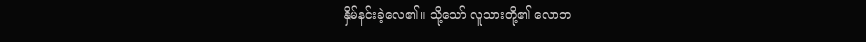နှိမ်နင်းခဲ့လေ၏။ သို့သော် လူသားတို့၏ လောဘ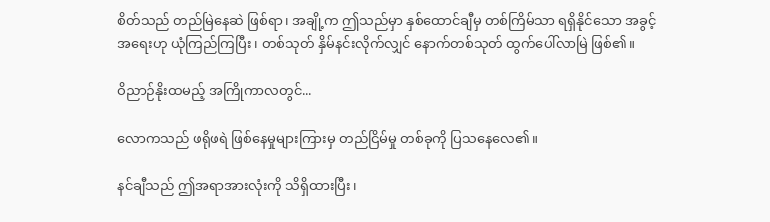စိတ်သည် တည်မြဲနေဆဲ ဖြစ်ရာ၊ အချို့က ဤသည်မှာ နှစ်ထောင်ချီမှ တစ်ကြိမ်သာ ရရှိနိုင်သော အခွင့်အရေးဟု ယုံကြည်ကြပြီး၊ တစ်သုတ် နှိမ်နင်းလိုက်လျှင် နောက်တစ်သုတ် ထွက်ပေါ်လာမြဲ ဖြစ်၏။

ဝိညာဉ်နိုးထမည့် အကြိုကာလတွင်...

လောကသည် ဖရိုဖရဲ ဖြစ်နေမှုများကြားမှ တည်ငြိမ်မှု တစ်ခုကို ပြသနေလေ၏။

နင်ချီသည် ဤအရာအားလုံးကို သိရှိထားပြီး၊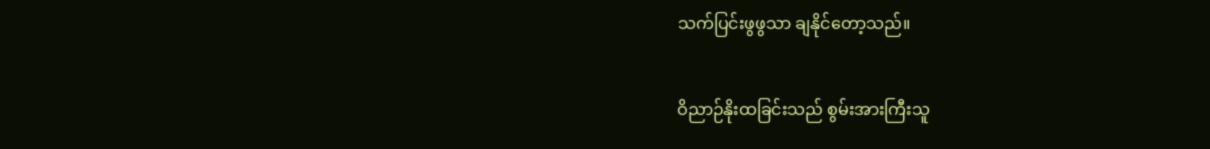သက်ပြင်းဖွဖွသာ ချနိုင်တော့သည်။

ဝိညာဉ်နိုးထခြင်းသည် စွမ်းအားကြီးသူ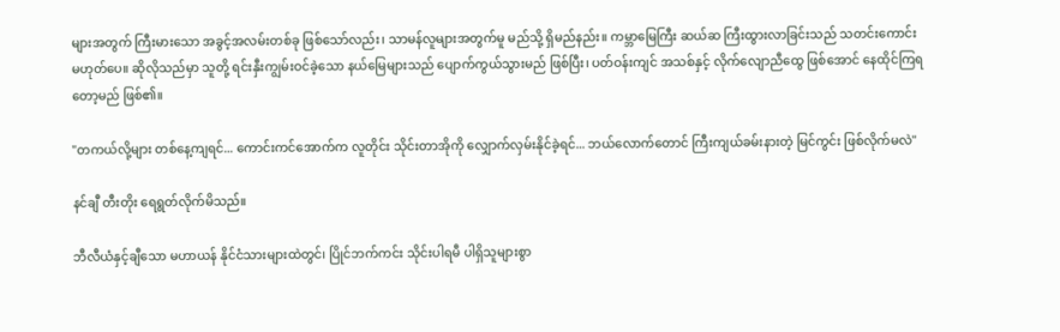များအတွက် ကြီးမားသော အခွင့်အလမ်းတစ်ခု ဖြစ်သော်လည်း၊ သာမန်လူများအတွက်မူ မည်သို့ ရှိမည်နည်း။ ကမ္ဘာမြေကြီး ဆယ်ဆ ကြီးထွားလာခြင်းသည် သတင်းကောင်း မဟုတ်ပေ။ ဆိုလိုသည်မှာ သူတို့ ရင်းနှီးကျွမ်းဝင်ခဲ့သော နယ်မြေများသည် ပျောက်ကွယ်သွားမည် ဖြစ်ပြီး၊ ပတ်ဝန်းကျင် အသစ်နှင့် လိုက်လျောညီထွေ ဖြစ်အောင် နေထိုင်ကြရတော့မည် ဖြစ်၏။

"တကယ်လို့များ တစ်နေ့ကျရင်... ကောင်းကင်အောက်က လူတိုင်း သိုင်းတာအိုကို လျှောက်လှမ်းနိုင်ခဲ့ရင်... ဘယ်လောက်တောင် ကြီးကျယ်ခမ်းနားတဲ့ မြင်ကွင်း ဖြစ်လိုက်မလဲ"

နင်ချီ တီးတိုး ရေရွတ်လိုက်မိသည်။

ဘီလီယံနှင့်ချီသော မဟာယန် နိုင်ငံသားများထဲတွင်၊ ပြိုင်ဘက်ကင်း သိုင်းပါရမီ ပါရှိသူများစွာ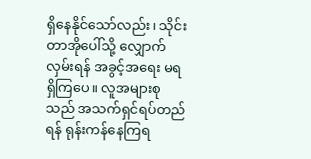ရှိနေနိုင်သော်လည်း၊ သိုင်းတာအိုပေါ်သို့ လျှောက်လှမ်းရန် အခွင့်အရေး မရရှိကြပေ။ လူအများစုသည် အသက်ရှင်ရပ်တည်ရန် ရုန်းကန်နေကြရ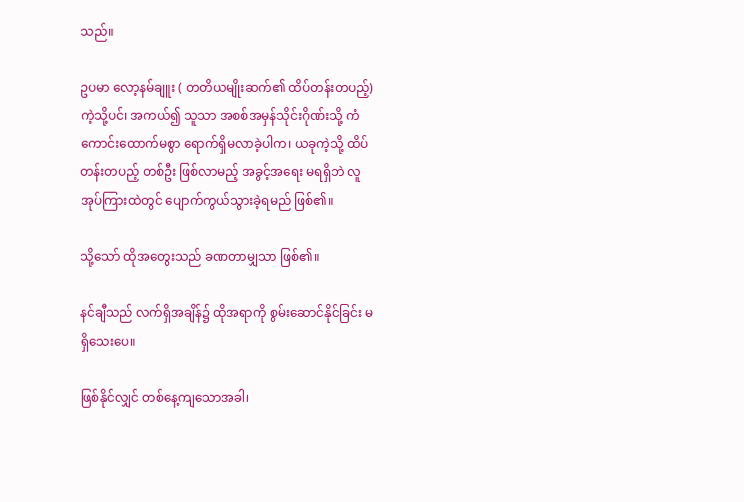သည်။

ဥပမာ လော့နမ်ချူး ( တတိယမျိုးဆက်၏ ထိပ်တန်းတပည့်) ကဲ့သို့ပင်၊ အကယ်၍ သူသာ အစစ်အမှန်သိုင်းဂိုဏ်းသို့ ကံကောင်းထောက်မစွာ ရောက်ရှိမလာခဲ့ပါက၊ ယခုကဲ့သို့ ထိပ်တန်းတပည့် တစ်ဦး ဖြစ်လာမည့် အခွင့်အရေး မရရှိဘဲ လူအုပ်ကြားထဲတွင် ပျောက်ကွယ်သွားခဲ့ရမည် ဖြစ်၏။

သို့သော် ထိုအတွေးသည် ခဏတာမျှသာ ဖြစ်၏။

နင်ချီသည် လက်ရှိအချိန်၌ ထိုအရာကို စွမ်းဆောင်နိုင်ခြင်း မရှိသေးပေ။

ဖြစ်နိုင်လျှင် တစ်နေ့ကျသောအခါ၊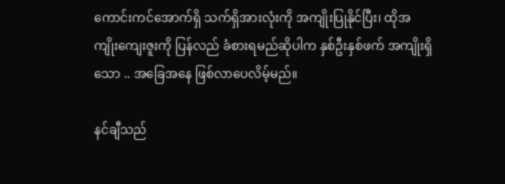ကောင်းကင်အောက်ရှိ သက်ရှိအားလုံးကို အကျိုးပြုနိုင်ပြီး၊ ထိုအကျိုးကျေးဇူးကို ပြန်လည် ခံစားရမည်ဆိုပါက နှစ်ဦးနှစ်ဖက် အကျိုးရှိသော .. အခြေအနေ ဖြစ်လာပေလိမ့်မည်။

နင်ချီသည်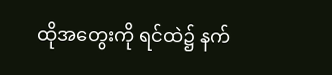ထိုအတွေးကို ရင်ထဲ၌ နက်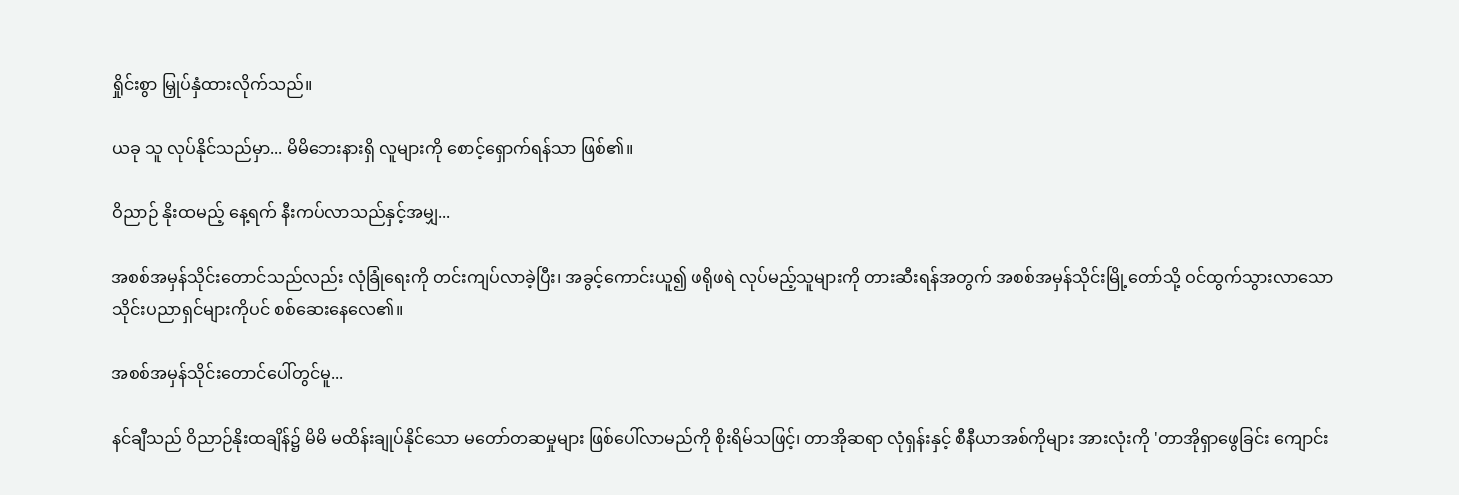ရှိုင်းစွာ မြှုပ်နှံထားလိုက်သည်။

ယခု သူ လုပ်နိုင်သည်မှာ... မိမိဘေးနားရှိ လူများကို စောင့်ရှောက်ရန်သာ ဖြစ်၏။

ဝိညာဉ် နိုးထမည့် နေ့ရက် နီးကပ်လာသည်နှင့်အမျှ...

အစစ်အမှန်သိုင်းတောင်သည်လည်း လုံခြုံရေးကို တင်းကျပ်လာခဲ့ပြီး၊ အခွင့်ကောင်းယူ၍ ဖရိုဖရဲ လုပ်မည့်သူများကို တားဆီးရန်အတွက် အစစ်အမှန်သိုင်းမြို့တော်သို့ ဝင်ထွက်သွားလာသော သိုင်းပညာရှင်များကိုပင် စစ်ဆေးနေလေ၏။

အစစ်အမှန်သိုင်းတောင်ပေါ်တွင်မူ...

နင်ချီသည် ဝိညာဉ်နိုးထချိန်၌ မိမိ မထိန်းချုပ်နိုင်သော မတော်တဆမှုများ ဖြစ်ပေါ်လာမည်ကို စိုးရိမ်သဖြင့်၊ တာအိုဆရာ လုံရှန်းနှင့် စီနီယာအစ်ကိုများ အားလုံးကို 'တာအိုရှာဖွေခြင်း ကျောင်း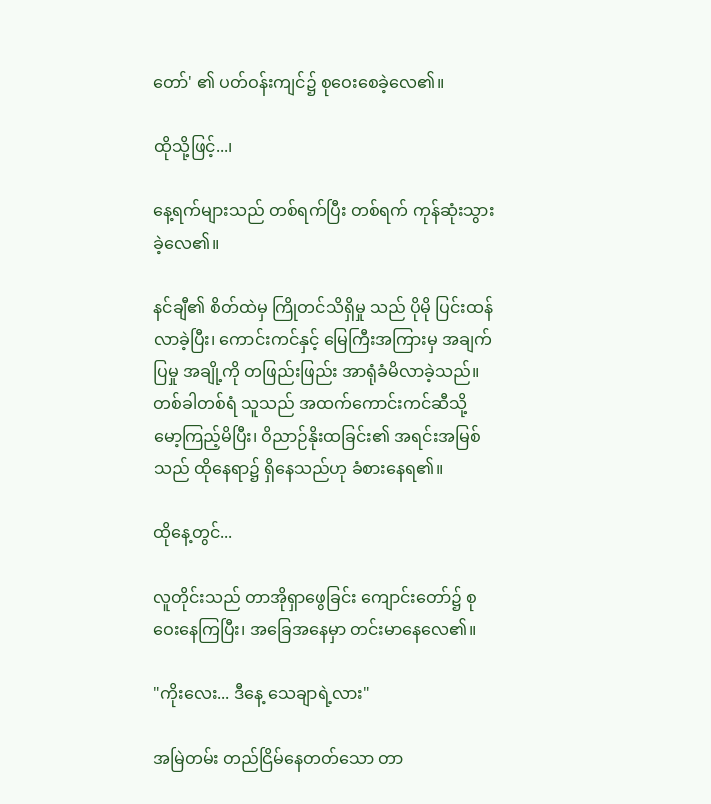တော်' ၏ ပတ်ဝန်းကျင်၌ စုဝေးစေခဲ့လေ၏။

ထိုသို့ဖြင့်...၊

နေ့ရက်များသည် တစ်ရက်ပြီး တစ်ရက် ကုန်ဆုံးသွားခဲ့လေ၏။

နင်ချီ၏ စိတ်ထဲမှ ကြိုတင်သိရှိမှု သည် ပိုမို ပြင်းထန်လာခဲ့ပြီး၊ ကောင်းကင်နှင့် မြေကြီးအကြားမှ အချက်ပြမှု အချို့ကို တဖြည်းဖြည်း အာရုံခံမိလာခဲ့သည်။ တစ်ခါတစ်ရံ သူသည် အထက်ကောင်းကင်ဆီသို့ မော့ကြည့်မိပြီး၊ ဝိညာဉ်နိုးထခြင်း၏ အရင်းအမြစ်သည် ထိုနေရာ၌ ရှိနေသည်ဟု ခံစားနေရ၏။

ထိုနေ့တွင်...

လူတိုင်းသည် တာအိုရှာဖွေခြင်း ကျောင်းတော်၌ စုဝေးနေကြပြီး၊ အခြေအနေမှာ တင်းမာနေလေ၏။

"ကိုးလေး... ဒီနေ့ သေချာရဲ့လား"

အမြဲတမ်း တည်ငြိမ်နေတတ်သော တာ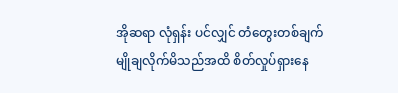အိုဆရာ လုံရှန်း ပင်လျှင် တံတွေးတစ်ချက် မျိုချလိုက်မိသည်အထိ စိတ်လှုပ်ရှားနေ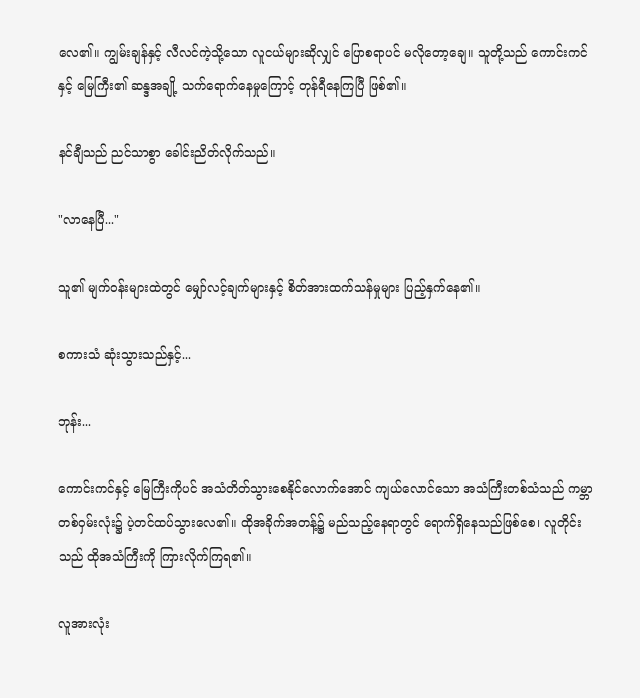လေ၏။ ကျွမ်းချန်နှင့် လီလင်ကဲ့သို့သော လူငယ်များဆိုလျှင် ပြောစရာပင် မလိုတော့ချေ။ သူတို့သည် ကောင်းကင်နှင့် မြေကြီး၏ ဆန္ဒအချို့ သက်ရောက်နေမှုကြောင့် တုန်ရီနေကြပြီ ဖြစ်၏။

နင်ချီသည် ညင်သာစွာ ခေါင်းညိတ်လိုက်သည်။

"လာနေပြီ..."

သူ၏ မျက်ဝန်းများထဲတွင် မျှော်လင့်ချက်များနှင့် စိတ်အားထက်သန်မှုများ ပြည့်နှက်နေ၏။

စကားသံ ဆုံးသွားသည်နှင့်...

ဘုန်း...

ကောင်းကင်နှင့် မြေကြီးကိုပင် အသံတိတ်သွားစေနိုင်လောက်အောင် ကျယ်လောင်သော အသံကြီးတစ်သံသည် ကမ္ဘာတစ်ဝှမ်းလုံး၌ ပဲ့တင်ထပ်သွားလေ၏။ ထိုအခိုက်အတန့်၌ မည်သည့်နေရာတွင် ရောက်ရှိနေသည်ဖြစ်စေ၊ လူတိုင်းသည် ထိုအသံကြီးကို ကြားလိုက်ကြရ၏။

လူအားလုံး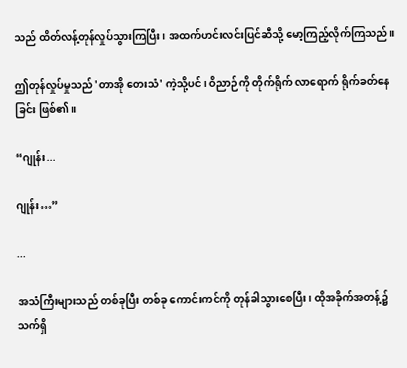သည် ထိတ်လန့်တုန်လှုပ်သွားကြပြီး၊ အထက်ဟင်းလင်းပြင်ဆီသို့ မော့ကြည့်လိုက်ကြသည်။

ဤတုန်လှုပ်မှုသည် 'တာအို တေးသံ' ကဲ့သို့ပင်၊ ဝိညာဉ်ကို တိုက်ရိုက် လာရောက် ရိုက်ခတ်နေခြင်း ဖြစ်၏။

“ဂျုန်း...

ဂျုန်း…”

...

အသံကြီးများသည် တစ်ခုပြီး တစ်ခု ကောင်းကင်ကို တုန်ခါသွားစေပြီး၊ ထိုအခိုက်အတန့်၌ သက်ရှိ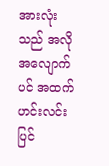အားလုံးသည် အလိုအလျောက်ပင် အထက်ဟင်းလင်းပြင်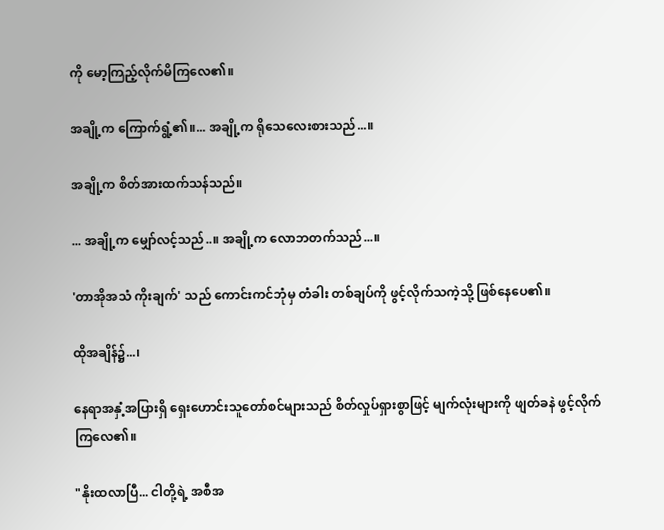ကို မော့ကြည့်လိုက်မိကြလေ၏။

အချို့က ကြောက်ရွံ့၏။... အချို့က ရိုသေလေးစားသည်...။

အချို့က စိတ်အားထက်သန်သည်။

... အချို့က မျှော်လင့်သည်..။ အချို့က လောဘတက်သည်...။

'တာအိုအသံ ကိုးချက်' သည် ကောင်းကင်ဘုံမှ တံခါး တစ်ချပ်ကို ဖွင့်လိုက်သကဲ့သို့ ဖြစ်နေပေ၏။

ထိုအချိန်၌...၊

နေရာအနှံ့အပြားရှိ ရှေးဟောင်းသူတော်စင်များသည် စိတ်လှုပ်ရှားစွာဖြင့် မျက်လုံးများကို ဖျတ်ခနဲ ဖွင့်လိုက်ကြလေ၏။

"နိုးထလာပြီ... ငါတို့ရဲ့ အစီအ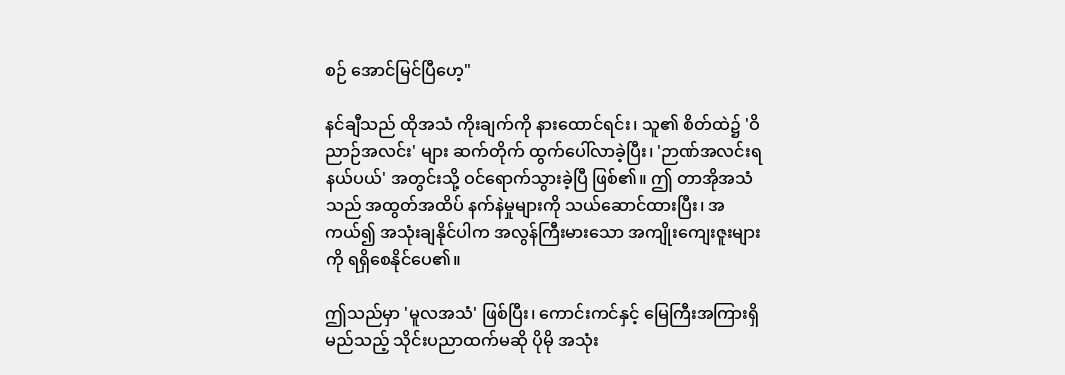စဉ် အောင်မြင်ပြီဟေ့"

နင်ချီသည် ထိုအသံ ကိုးချက်ကို နားထောင်ရင်း၊ သူ၏ စိတ်ထဲ၌ 'ဝိညာဉ်အလင်း' များ ဆက်တိုက် ထွက်ပေါ်လာခဲ့ပြီး၊ 'ဉာဏ်အလင်းရ နယ်ပယ်' အတွင်းသို့ ဝင်ရောက်သွားခဲ့ပြီ ဖြစ်၏။ ဤ တာအိုအသံသည် အထွတ်အထိပ် နက်နဲမှုများကို သယ်ဆောင်ထားပြီး၊ အကယ်၍ အသုံးချနိုင်ပါက အလွန်ကြီးမားသော အကျိုးကျေးဇူးများကို ရရှိစေနိုင်ပေ၏။

ဤသည်မှာ 'မူလအသံ' ဖြစ်ပြီး၊ ကောင်းကင်နှင့် မြေကြီးအကြားရှိ မည်သည့် သိုင်းပညာထက်မဆို ပိုမို အသုံး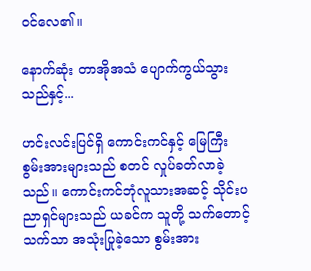ဝင်လေ၏။

နောက်ဆုံး တာအိုအသံ ပျောက်ကွယ်သွားသည်နှင့်...

ဟင်းလင်းပြင်ရှိ ကောင်းကင်နှင့် မြေကြီး စွမ်းအားများသည် စတင် လှုပ်ခတ်လာခဲ့သည်။ ကောင်းကင်ဘုံလူသားအဆင့် သိုင်းပညာရှင်များသည် ယခင်က သူတို့ သက်တောင့်သက်သာ အသုံးပြုခဲ့သော စွမ်းအား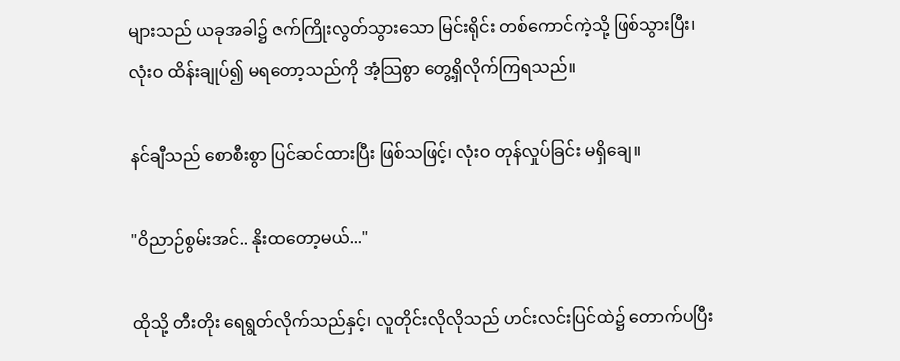များသည် ယခုအခါ၌ ဇက်ကြိုးလွတ်သွားသော မြင်းရိုင်း တစ်ကောင်ကဲ့သို့ ဖြစ်သွားပြီး၊ လုံးဝ ထိန်းချုပ်၍ မရတော့သည်ကို အံ့သြစွာ တွေ့ရှိလိုက်ကြရသည်။

နင်ချီသည် စောစီးစွာ ပြင်ဆင်ထားပြီး ဖြစ်သဖြင့်၊ လုံးဝ တုန်လှုပ်ခြင်း မရှိချေ။

"ဝိညာဉ်စွမ်းအင်.. နိုးထတော့မယ်..."

ထိုသို့ တီးတိုး ရေရွတ်လိုက်သည်နှင့်၊ လူတိုင်းလိုလိုသည် ဟင်းလင်းပြင်ထဲ၌ တောက်ပပြီး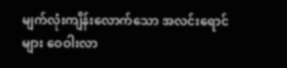မျက်လုံးကျိန်းလောက်သော အလင်းရောင်များ ဝေဝါးလာ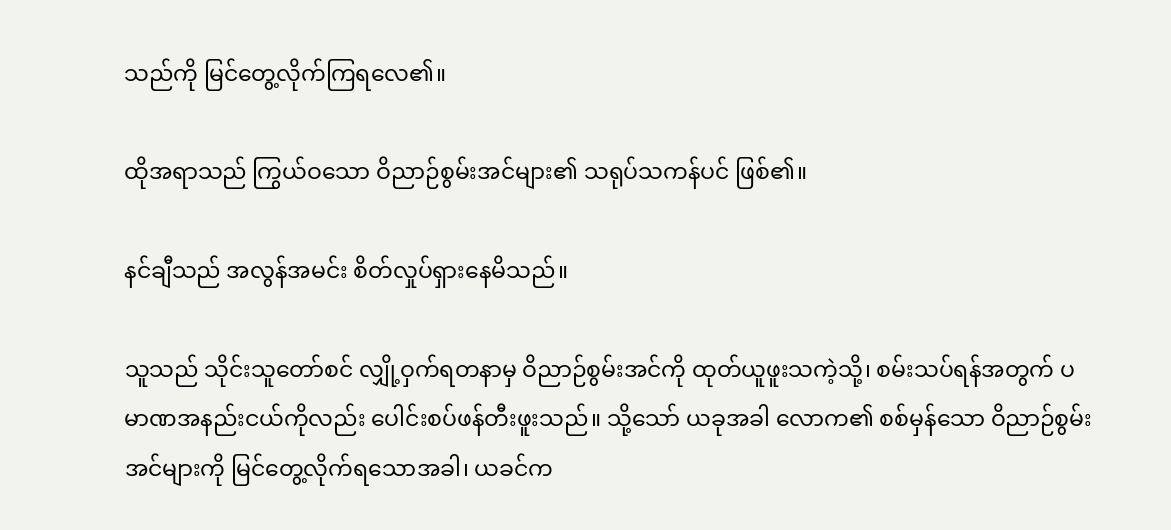သည်ကို မြင်တွေ့လိုက်ကြရလေ၏။

ထိုအရာသည် ကြွယ်ဝသော ဝိညာဉ်စွမ်းအင်များ၏ သရုပ်သကန်ပင် ဖြစ်၏။

နင်ချီသည် အလွန်အမင်း စိတ်လှုပ်ရှားနေမိသည်။

သူသည် သိုင်းသူတော်စင် လျှို့ဝှက်ရတနာမှ ဝိညာဉ်စွမ်းအင်ကို ထုတ်ယူဖူးသကဲ့သို့၊ စမ်းသပ်ရန်အတွက် ပမာဏအနည်းငယ်ကိုလည်း ပေါင်းစပ်ဖန်တီးဖူးသည်။ သို့သော် ယခုအခါ လောက၏ စစ်မှန်သော ဝိညာဉ်စွမ်းအင်များကို မြင်တွေ့လိုက်ရသောအခါ၊ ယခင်က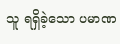သူ ရရှိခဲ့သော ပမာဏ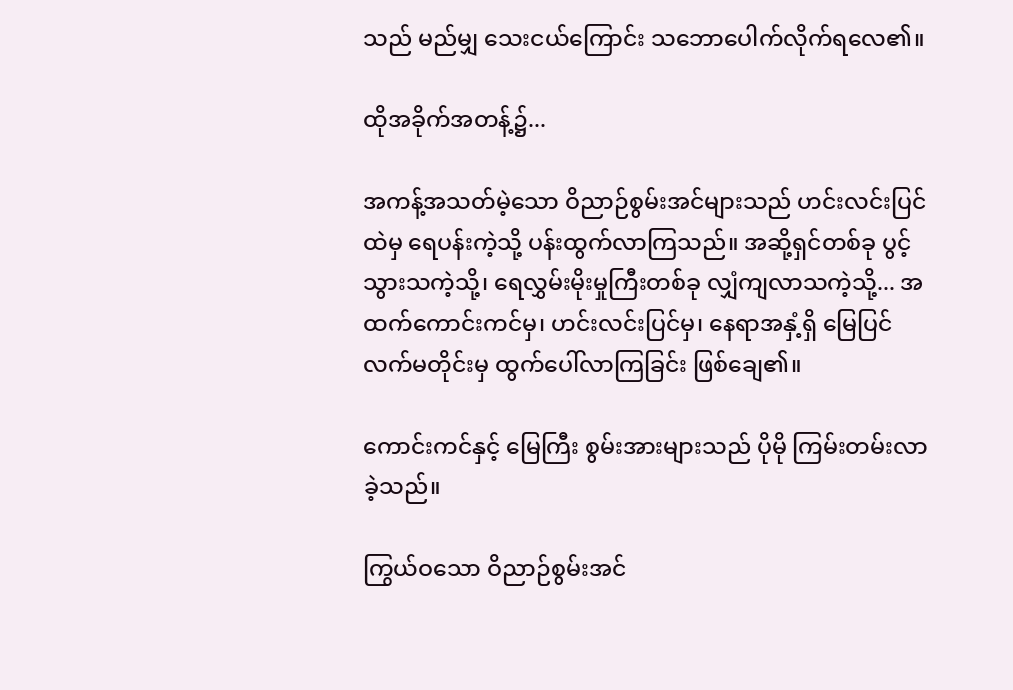သည် မည်မျှ သေးငယ်ကြောင်း သဘောပေါက်လိုက်ရလေ၏။

ထိုအခိုက်အတန့်၌...

အကန့်အသတ်မဲ့သော ဝိညာဉ်စွမ်းအင်များသည် ဟင်းလင်းပြင်ထဲမှ ရေပန်းကဲ့သို့ ပန်းထွက်လာကြသည်။ အဆို့ရှင်တစ်ခု ပွင့်သွားသကဲ့သို့၊ ရေလွှမ်းမိုးမှုကြီးတစ်ခု လျှံကျလာသကဲ့သို့... အထက်ကောင်းကင်မှ၊ ဟင်းလင်းပြင်မှ၊ နေရာအနှံ့ရှိ မြေပြင်လက်မတိုင်းမှ ထွက်ပေါ်လာကြခြင်း ဖြစ်ချေ၏။

ကောင်းကင်နှင့် မြေကြီး စွမ်းအားများသည် ပိုမို ကြမ်းတမ်းလာခဲ့သည်။

ကြွယ်ဝသော ဝိညာဉ်စွမ်းအင်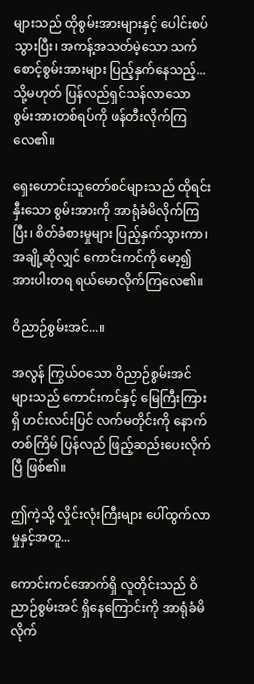များသည် ထိုစွမ်းအားများနှင့် ပေါင်းစပ်သွားပြီး၊ အကန့်အသတ်မဲ့သော သက်စောင့်စွမ်းအားများ ပြည့်နှက်နေသည့်... သို့မဟုတ် ပြန်လည်ရှင်သန်လာသော စွမ်းအားတစ်ရပ်ကို ဖန်တီးလိုက်ကြလေ၏။

ရှေးဟောင်းသူတော်စင်များသည် ထိုရင်းနှီးသော စွမ်းအားကို အာရုံခံမိလိုက်ကြပြီး၊ စိတ်ခံစားမှုများ ပြည့်နှက်သွားကာ၊ အချို့ဆိုလျှင် ကောင်းကင်ကို မော့၍ အားပါးတရ ရယ်မောလိုက်ကြလေ၏။

ဝိညာဉ်စွမ်းအင်...။

အလွန် ကြွယ်ဝသော ဝိညာဉ်စွမ်းအင်များသည် ကောင်းကင်နှင့် မြေကြီးကြားရှိ ဟင်းလင်းပြင် လက်မတိုင်းကို နောက်တစ်ကြိမ် ပြန်လည် ဖြည့်ဆည်းပေးလိုက်ပြီ ဖြစ်၏။

ဤကဲ့သို့ လှိုင်းလုံးကြီးများ ပေါ်ထွက်လာမှုနှင့်အတူ...

ကောင်းကင်အောက်ရှိ လူတိုင်းသည် ဝိညာဉ်စွမ်းအင် ရှိနေကြောင်းကို အာရုံခံမိလိုက်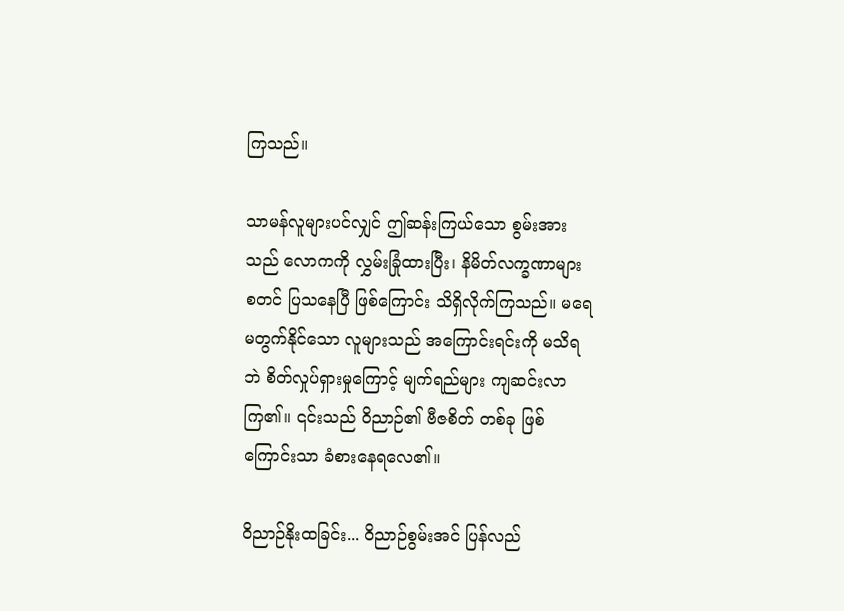ကြသည်။

သာမန်လူများပင်လျှင် ဤဆန်းကြယ်သော စွမ်းအားသည် လောကကို လွှမ်းခြုံထားပြီး၊ နိမိတ်လက္ခဏာများ စတင် ပြသနေပြီ ဖြစ်ကြောင်း သိရှိလိုက်ကြသည်။ မရေမတွက်နိုင်သော လူများသည် အကြောင်းရင်းကို မသိရဘဲ စိတ်လှုပ်ရှားမှုကြောင့် မျက်ရည်များ ကျဆင်းလာကြ၏။ ၎င်းသည် ဝိညာဉ်၏ ဗီဇစိတ် တစ်ခု ဖြစ်ကြောင်းသာ ခံစားနေရလေ၏။

ဝိညာဉ်နိုးထခြင်း... ဝိညာဉ်စွမ်းအင် ပြန်လည်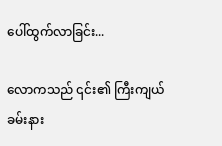ပေါ်ထွက်လာခြင်း...

လောကသည် ၎င်း၏ ကြီးကျယ်ခမ်းနား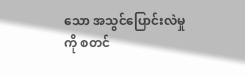သော အသွင်ပြောင်းလဲမှုကို စတင်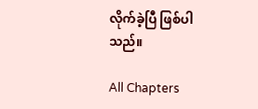လိုက်ခဲ့ပြီ ဖြစ်ပါသည်။

All Chapters